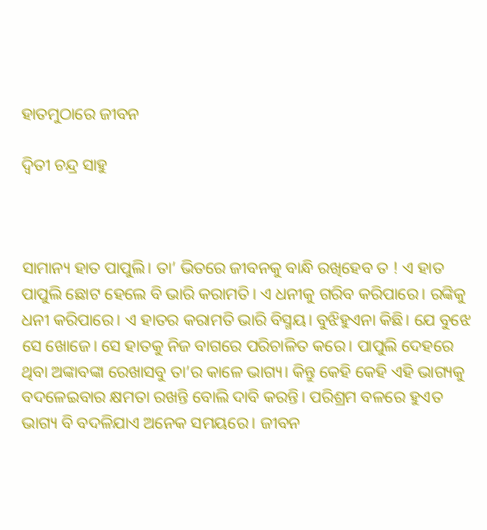ହାତମୁଠାରେ ଜୀବନ

ଦ୍ୱିତୀ ଚନ୍ଦ୍ର ସାହୁ



ସାମାନ୍ୟ ହାତ ପାପୁଲି। ତା’ ଭିତରେ ଜୀବନକୁ ବାନ୍ଧି ରଖିହେବ ତ ! ଏ ହାତ ପାପୁଲି ଛୋଟ ହେଲେ ବି ଭାରି କରାମତି। ଏ ଧନୀକୁ ଗରିବ କରିପାରେ। ରଙ୍କିକୁ ଧନୀ କରିପାରେ। ଏ ହାତର କରାମତି ଭାରି ବିସ୍ମୟ। ବୁଝିହୁଏନା କିଛି। ଯେ ବୁଝେ ସେ ଖୋଜେ। ସେ ହାତକୁ ନିଜ ବାଗରେ ପରିଚାଳିତ କରେ। ପାପୁଲି ଦେହରେ ଥିବା ଅଙ୍କାବଙ୍କା ରେଖାସବୁ ତା’ର କାଳେ ଭାଗ୍ୟ। କିନ୍ତୁ କେହି କେହି ଏହି ଭାଗ୍ୟକୁ ବଦଳେଇବାର କ୍ଷମତା ରଖନ୍ତି ବୋଲି ଦାବି କରନ୍ତି। ପରିଶ୍ରମ ବଳରେ ହୁଏତ ଭାଗ୍ୟ ବି ବଦଳିଯାଏ ଅନେକ ସମୟରେ। ଜୀବନ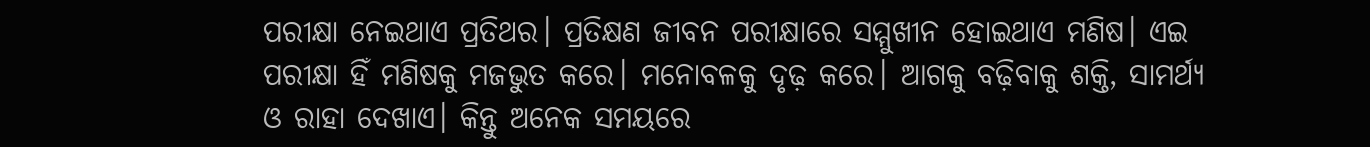ପରୀକ୍ଷା ନେଇଥାଏ ପ୍ରତିଥର। ପ୍ରତିକ୍ଷଣ ଜୀବନ ପରୀକ୍ଷାରେ ସମ୍ମୁଖୀନ ହୋଇଥାଏ ମଣିଷ। ଏଇ ପରୀକ୍ଷା ହିଁ ମଣିଷକୁ ମଜଭୁତ କରେ। ମନୋବଳକୁ ଦୃଢ଼ କରେ। ଆଗକୁ ବଢ଼ିବାକୁ ଶକ୍ତି, ସାମର୍ଥ୍ୟ ଓ ରାହା ଦେଖାଏ। କିନ୍ତୁ ଅନେକ ସମୟରେ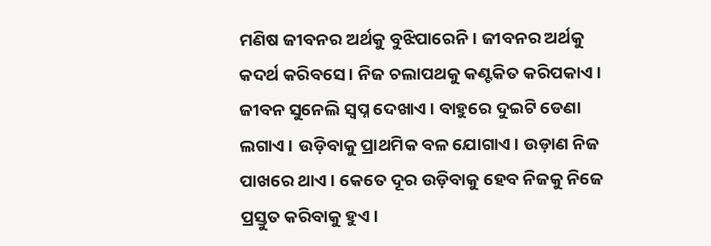ମଣିଷ ଜୀବନର ଅର୍ଥକୁ ବୁଝିପାରେନି। ଜୀବନର ଅର୍ଥକୁ କଦର୍ଥ କରିବସେ। ନିଜ ଚଲାପଥକୁ କଣ୍ଟକିତ କରିପକାଏ। ଜୀବନ ସୁନେଲି ସ୍ବପ୍ନ ଦେଖାଏ। ବାହୁରେ ଦୁଇଟି ଡେଣା ଲଗାଏ। ଉଡ଼ିବାକୁ ପ୍ରାଥମିକ ବଳ ଯୋଗାଏ। ଉଡ଼ାଣ ନିଜ ପାଖରେ ଥାଏ। କେତେ ଦୂର ଉଡ଼ିବାକୁ ହେବ ନିଜକୁ ନିଜେ ପ୍ରସ୍ତୁତ କରିବାକୁ ହୁଏ।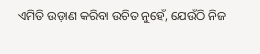ଏମିତି ଉଡ଼ାଣ କରିବା ଉଚିତ ନୁହେଁ, ଯେଉଁଠି ନିଜ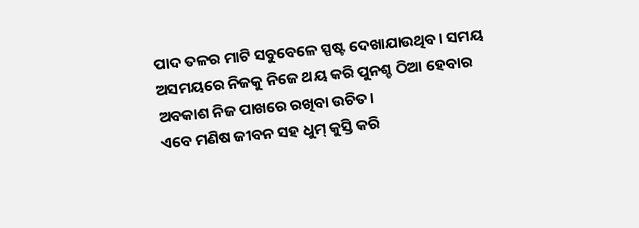ପାଦ ତଳର ମାଟି ସବୁବେଳେ ସ୍ପଷ୍ଟ ଦେଖାଯାଉଥିବ। ସମୟ ଅସମୟରେ ନିଜକୁ ନିଜେ ଥୟ କରି ପୁନଶ୍ଚ ଠିଆ ହେବାର ଅବକାଶ ନିଜ ପାଖରେ ରଖିବା ଉଚିତ।
ଏବେ ମଣିଷ ଜୀବନ ସହ ଧୁମ୍‌ କୁସ୍ତି କରି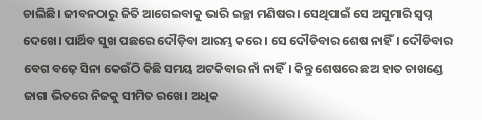ଚାଲିଛି। ଜୀବନଠାରୁ ଜିତି ଆଗେଇବାକୁ ଭାରି ଇଚ୍ଛା ମଣିଷର। ସେଥିପାଇଁ ସେ ଅସୁମାରି ସ୍ବପ୍ନ ଦେଖେ। ପାର୍ଥିବ ସୁଖ ପଛରେ ଦୌଡ଼ିବା ଆରମ୍ଭ କରେ। ସେ ଦୌଡିବାର ଶେଷ ନାହିଁ। ଦୌଡିବାର ବେଗ ବଢ଼େ ସିନା କେଉଁଠି କିଛି ସମୟ ଅଟକିବାର ନାଁ ନାହିଁ। କିନ୍ତୁ ଶେଷରେ ଛଅ ହାତ ଚାଖଣ୍ଡେ ଜାଗା ଭିତରେ ନିଜକୁ ସୀମିତ ରଖେ। ଅଧିକ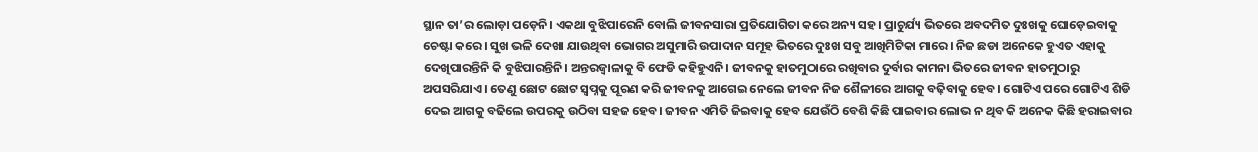ସ୍ଥାନ ତା’ର ଲୋଡ଼ା ପଡ଼େନି। ଏକଥା ବୁଝିପାରେନି ବୋଲି ଜୀବନସାରା ପ୍ରତିଯୋଗିତା କରେ ଅନ୍ୟ ସହ। ପ୍ରାଚୁର୍ଯ୍ୟ ଭିତରେ ଅବଦମିତ ଦୁଃଖକୁ ଘୋଡ଼େଇବାକୁ ଚେଷ୍ଟା କରେ। ସୁଖ ଭଳି ଦେଖା ଯାଉଥିବା ଭୋଗର ଅସୁମାରି ଉପାଦାନ ସମୂହ ଭିତରେ ଦୁଃଖ ସବୁ ଆଖିମିଟିକା ମାରେ। ନିଜ ଛଡା ଅନେକେ ହୁଏତ ଏହାକୁ ଦେଖିପାରନ୍ତିନି କି ବୁଝିପାରନ୍ତିନି। ଅନ୍ତରଜ୍ୱାଳାକୁ ବି ଫେଡି କହିହୁଏନି। ଜୀବନକୁ ହାତମୁଠାରେ ରଖିବାର ଦୁର୍ବାର କାମନା ଭିତରେ ଜୀବନ ହାତମୁଠାରୁ ଅପସରିଯାଏ। ତେଣୁ ଛୋଟ ଛୋଟ ସ୍ବପ୍ନକୁ ପୂରଣ କରି ଜୀବନକୁ ଆଗେଇ ନେଲେ ଜୀବନ ନିଜ ଶୈଳୀରେ ଆଗକୁ ବଢ଼ିବାକୁ ହେବ। ଗୋଟିଏ ପରେ ଗୋଟିଏ ଶିଡି ଦେଇ ଆଗକୁ ବଢିଲେ ଉପରକୁ ଉଠିବା ସହଜ ହେବ। ଜୀବନ ଏମିତି ଜିଇବାକୁ ହେବ ଯେଉଁଠି ବେଶି କିଛି ପାଇବାର ଲୋଭ ନ ଥିବ କି ଅନେକ କିଛି ହରାଇବାର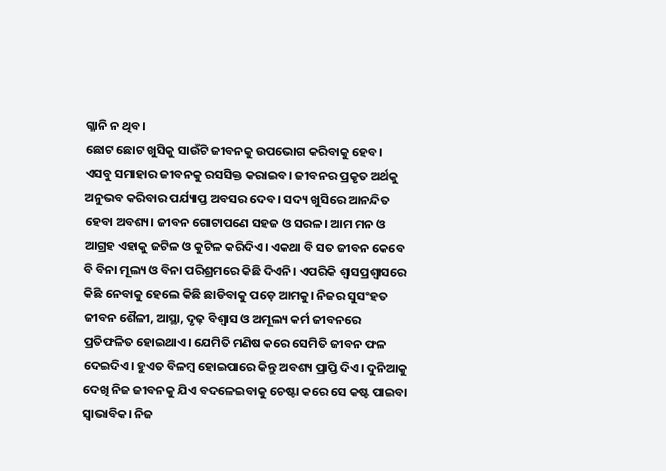ଗ୍ଳାନି ନ ଥିବ।
ଛୋଟ ଛୋଟ ଖୁସିକୁ ସାଉଁଟି ଜୀବନକୁ ଉପଭୋଗ କରିବାକୁ ହେବ। ଏସବୁ ସମାହାର ଜୀବନକୁ ରସସିକ୍ତ କରାଇବ। ଜୀବନର ପ୍ରକୃତ ଅର୍ଥକୁ ଅନୁଭବ କରିବାର ପର୍ଯ୍ୟାପ୍ତ ଅବସର ଦେବ। ସଦ୍ୟ ଖୁସିରେ ଆନନ୍ଦିତ ହେବା ଅବଶ୍ୟ। ଜୀବନ ଗୋଟାପଣେ ସହଜ ଓ ସରଳ। ଆମ ମନ ଓ ଆଗ୍ରହ ଏହାକୁ ଜଟିଳ ଓ କୁଟିଳ କରିଦିଏ। ଏକଥା ବି ସତ ଜୀବନ କେବେ ବି ବିନା ମୂଲ୍ୟ ଓ ବିନା ପରିଶ୍ରମରେ କିଛି ଦିଏନି। ଏପରିକି ଶ୍ୱାସପ୍ରଶ୍ୱାସରେ କିଛି ନେବାକୁ ହେଲେ କିଛି ଛାଡିବାକୁ ପଡ଼େ ଆମକୁ। ନିଜର ସୁସଂହତ ଜୀବନ ଶୈଳୀ, ଆସ୍ଥା, ଦୃଢ଼ ବିଶ୍ୱାସ ଓ ଅମୂଲ୍ୟ କର୍ମ ଜୀବନରେ ପ୍ରତିଫଳିତ ହୋଇଥାଏ। ଯେମିତି ମଣିଷ କରେ ସେମିତି ଜୀବନ ଫଳ ଦେଇଦିଏ। ହୁଏତ ବିଳମ୍ବ ହୋଇପାରେ କିନ୍ତୁ ଅବଶ୍ୟ ପ୍ରାପ୍ତି ଦିଏ। ଦୁନିଆକୁ ଦେଖି ନିଜ ଜୀବନକୁ ଯିଏ ବଦଳେଇବାକୁ ଚେଷ୍ଟା କରେ ସେ କଷ୍ଟ ପାଇବା ସ୍ବାଭାବିକ। ନିଜ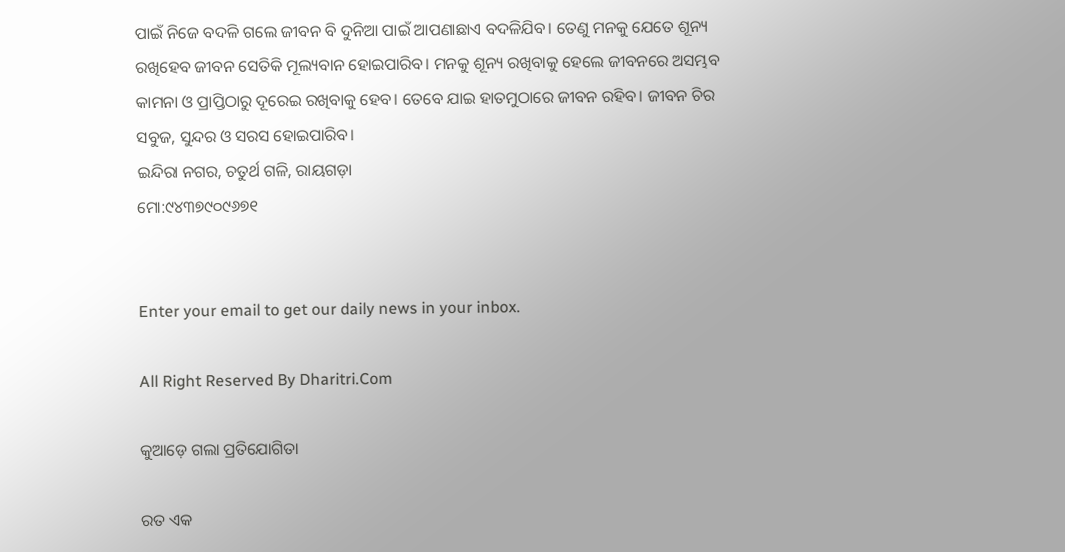ପାଇଁ ନିଜେ ବଦଳି ଗଲେ ଜୀବନ ବି ଦୁନିଆ ପାଇଁ ଆପଣାଛାଏ ବଦଳିଯିବ। ତେଣୁ ମନକୁ ଯେତେ ଶୂନ୍ୟ ରଖିହେବ ଜୀବନ ସେତିକି ମୂଲ୍ୟବାନ ହୋଇପାରିବ। ମନକୁ ଶୂନ୍ୟ ରଖିବାକୁ ହେଲେ ଜୀବନରେ ଅସମ୍ଭବ କାମନା ଓ ପ୍ରାପ୍ତିଠାରୁ ଦୂରେଇ ରଖିବାକୁ ହେବ। ତେବେ ଯାଇ ହାତମୁଠାରେ ଜୀବନ ରହିବ। ଜୀବନ ଚିର ସବୁଜ, ସୁନ୍ଦର ଓ ସରସ ହୋଇପାରିବ।
ଇନ୍ଦିରା ନଗର, ଚତୁର୍ଥ ଗଳି, ରାୟଗଡ଼ା
ମୋ:୯୪୩୭୯୦୯୬୭୧


Enter your email to get our daily news in your inbox.

All Right Reserved By Dharitri.Com

କୁଆଡ଼େ ଗଲା ପ୍ରତିଯୋଗିତା

ରତ ଏକ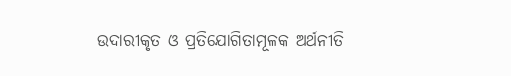ଉଦାରୀକୃତ ଓ ପ୍ରତିଯୋଗିତାମୂଳକ ଅର୍ଥନୀତି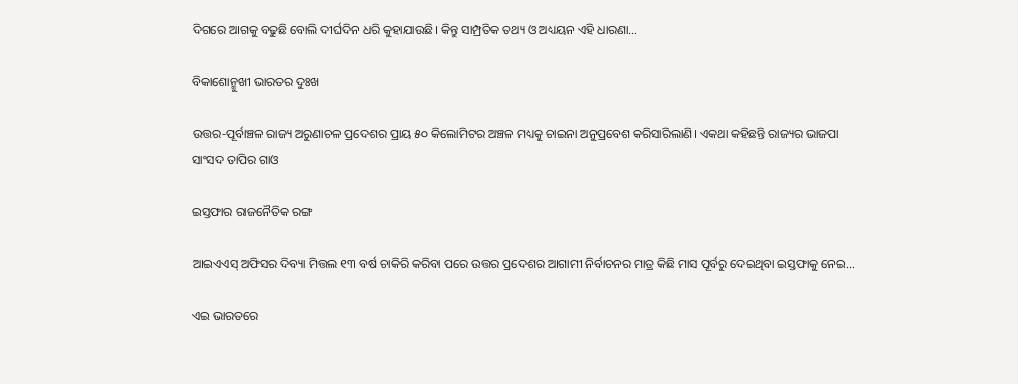ଦିଗରେ ଆଗକୁ ବଢୁଛି ବୋଲି ଦୀର୍ଘଦିନ ଧରି କୁହାଯାଉଛି। କିନ୍ତୁ ସାମ୍ପ୍ରତିକ ତଥ୍ୟ ଓ ଅଧ୍ୟୟନ ଏହି ଧାରଣା…

ବିକାଶୋନ୍ମୁଖୀ ଭାରତର ଦୁଃଖ

ଉତ୍ତର-ପୂର୍ବାଞ୍ଚଳ ରାଜ୍ୟ ଅରୁଣାଚଳ ପ୍ରଦେଶର ପ୍ରାୟ ୫୦ କିଲୋମିଟର ଅଞ୍ଚଳ ମଧ୍ୟକୁ ଚାଇନା ଅନୁପ୍ରବେଶ କରିସାରିଲାଣି। ଏକଥା କହିଛନ୍ତି ରାଜ୍ୟର ଭାଜପା ସାଂସଦ ତାପିର ଗାଓ

ଇସ୍ତଫାର ରାଜନୈତିକ ରଙ୍ଗ

ଆଇଏଏସ୍‌ ଅଫିସର ଦିବ୍ୟା ମିତ୍ତଲ ୧୩ ବର୍ଷ ଚାକିରି କରିବା ପରେ ଉତ୍ତର ପ୍ରଦେଶର ଆଗାମୀ ନିର୍ବାଚନର ମାତ୍ର କିଛି ମାସ ପୂର୍ବରୁ ଦେଇଥିବା ଇସ୍ତଫାକୁ ନେଇ…

ଏଇ ଭାରତରେ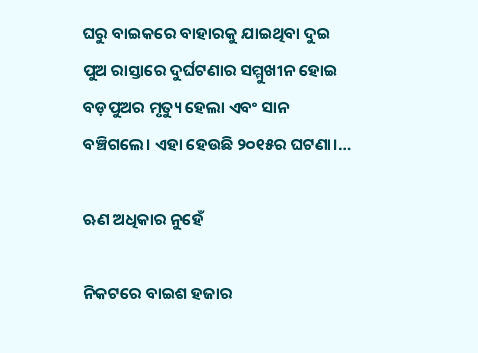ଘରୁ ବାଇକରେ ବାହାରକୁ ଯାଇଥିବା ଦୁଇ ପୁଅ ରାସ୍ତାରେ ଦୁର୍ଘଟଣାର ସମ୍ମୁଖୀନ ହୋଇ ବଡ଼ପୁଅର ମୃତ୍ୟୁ ହେଲା ଏବଂ ସାନ ବଞ୍ଚିଗଲେ। ଏହା ହେଉଛି ୨୦୧୫ର ଘଟଣା।…

ଋଣ ଅଧିକାର ନୁହେଁ

ନିକଟରେ ବାଇଶ ହଜାର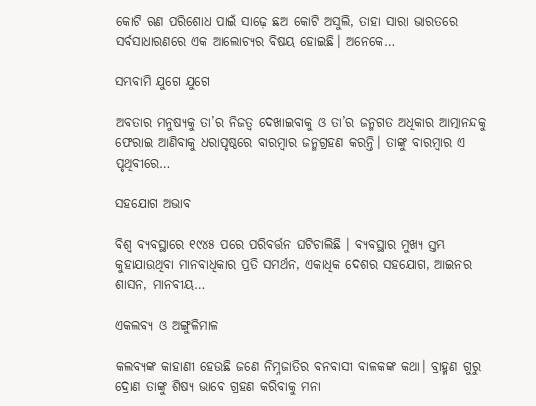କୋଟି ଋଣ ପରିଶୋଧ ପାଇଁ ସାଢ଼େ ଛଅ କୋଟି ଅସୁଲି, ତାହା ସାରା ଭାରତରେ ସର୍ବସାଧାରଣରେ ଏକ ଆଲୋଚ୍ୟର ବିଷୟ ହୋଇଛି। ଅନେକେ…

ସମ୍ଭବାମି ଯୁଗେ ଯୁଗେ

ଅବତାର ମନୁଷ୍ୟକୁ ତା’ର ନିଜତ୍ୱ ଦେଖାଇବାକୁ ଓ ତା’ର ଜନ୍ମଗତ ଅଧିକାର ଆତ୍ମାନନ୍ଦକୁ ଫେରାଇ ଆଣିବାକୁ ଧରାପୃଷ୍ଠରେ ବାରମ୍ବାର ଜନ୍ମଗ୍ରହଣ କରନ୍ତି। ତାଙ୍କୁ ବାରମ୍ବାର ଏ ପୃଥିବୀରେ…

ସହଯୋଗ ଅଭାବ

ବିଶ୍ୱ ବ୍ୟବସ୍ଥାରେ ୧୯୪୫ ପରେ ପରିବର୍ତ୍ତନ ଘଟିଚାଲିଛି । ବ୍ୟବସ୍ଥାର ମୁଖ୍ୟ ସ୍ତମ୍ଭ କୁହାଯାଉଥିବା ମାନବାଧିକାର ପ୍ରତି ସମର୍ଥନ, ଏକାଧିକ ଦେଶର ସହଯୋଗ, ଆଇନର ଶାସନ, ମାନବୀୟ…

ଏକଲବ୍ୟ ଓ ଅଙ୍ଗୁଳିମାଳ

କଲବ୍ୟଙ୍କ କାହାଣୀ ହେଉଛି ଜଣେ ନିମ୍ନଜାତିର ବନବାସୀ ବାଳକଙ୍କ କଥା। ବ୍ରାହ୍ମଣ ଗୁରୁ ଦ୍ରୋଣ ତାଙ୍କୁ ଶିଷ୍ୟ ଭାବେ ଗ୍ରହଣ କରିବାକୁ ମନା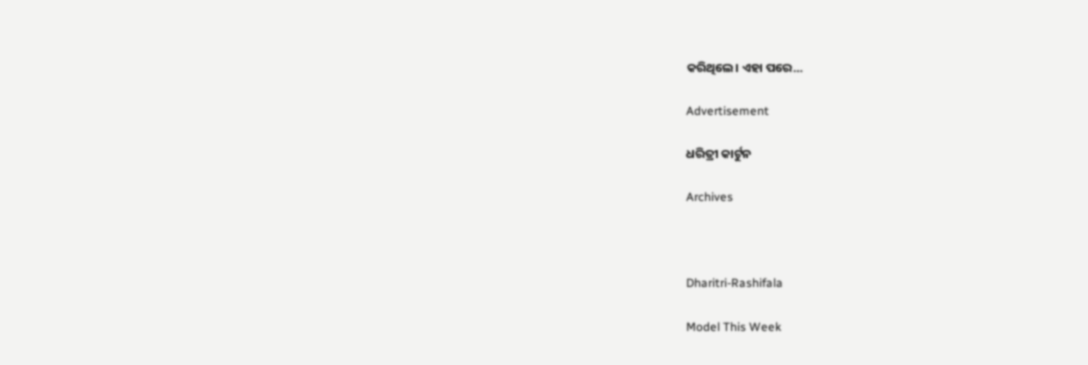କରିଥିଲେ। ଏହା ପରେ…

Advertisement

ଧରିତ୍ରୀ କାର୍ଟୁନ

Archives



Dharitri-Rashifala

Model This Week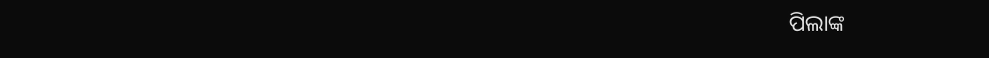ପିଲାଙ୍କ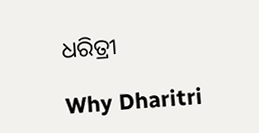ଧରିତ୍ରୀ

Why Dharitri